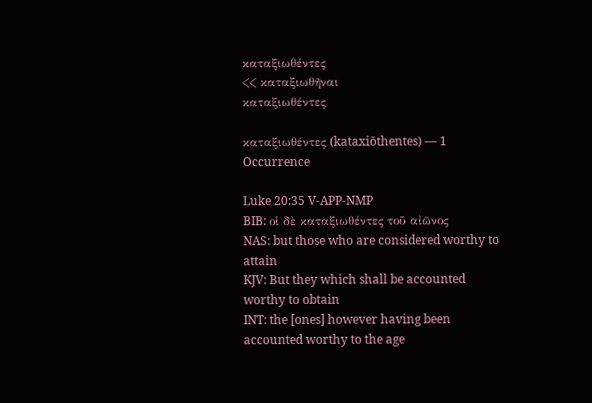καταξιωθέντες
<< καταξιωθῆναι
καταξιωθέντες

καταξιωθέντες (kataxiōthentes) — 1 Occurrence

Luke 20:35 V-APP-NMP
BIB: οἱ δὲ καταξιωθέντες τοῦ αἰῶνος
NAS: but those who are considered worthy to attain
KJV: But they which shall be accounted worthy to obtain
INT: the [ones] however having been accounted worthy to the age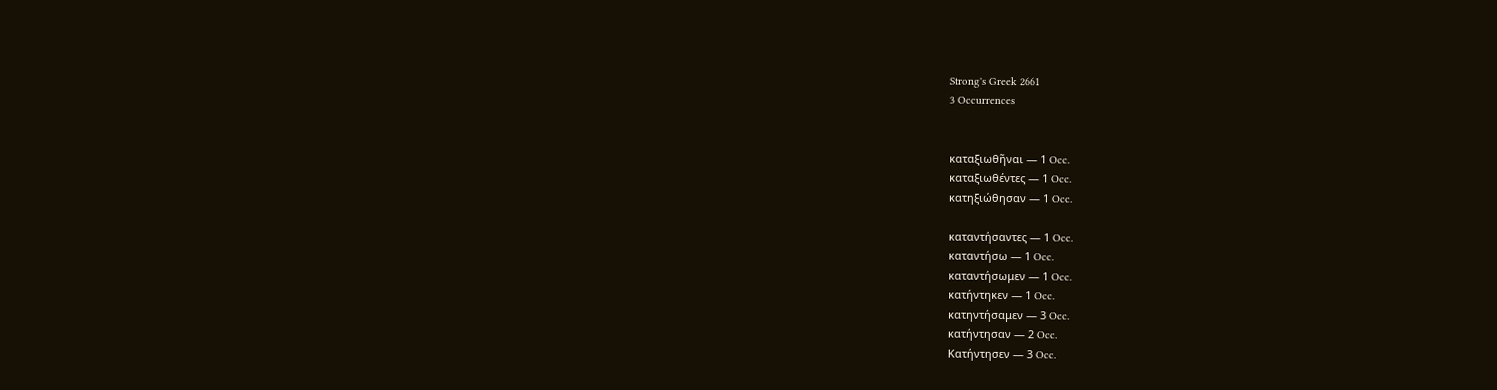Strong's Greek 2661
3 Occurrences


καταξιωθῆναι — 1 Occ.
καταξιωθέντες — 1 Occ.
κατηξιώθησαν — 1 Occ.

καταντήσαντες — 1 Occ.
καταντήσω — 1 Occ.
καταντήσωμεν — 1 Occ.
κατήντηκεν — 1 Occ.
κατηντήσαμεν — 3 Occ.
κατήντησαν — 2 Occ.
Κατήντησεν — 3 Occ.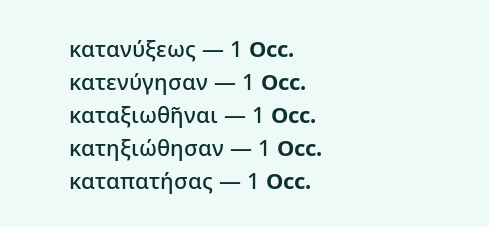κατανύξεως — 1 Occ.
κατενύγησαν — 1 Occ.
καταξιωθῆναι — 1 Occ.
κατηξιώθησαν — 1 Occ.
καταπατήσας — 1 Occ.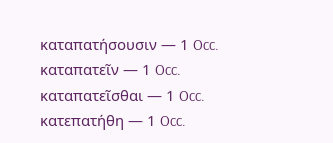καταπατήσουσιν — 1 Occ.
καταπατεῖν — 1 Occ.
καταπατεῖσθαι — 1 Occ.
κατεπατήθη — 1 Occ.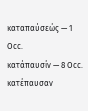καταπαύσεώς — 1 Occ.
κατάπαυσίν — 8 Occ.
κατέπαυσαν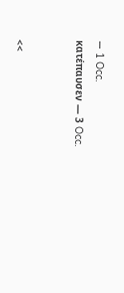— 1 Occ.
κατέπαυσεν — 3 Occ.


<<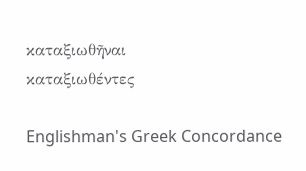καταξιωθῆναι
καταξιωθέντες

Englishman's Greek Concordance